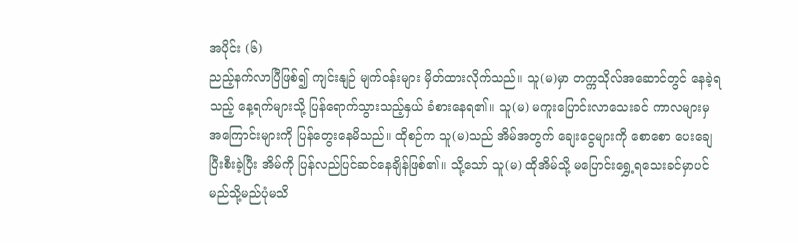အပိုင်း (၆)
ညည့်နက်လာပြီဖြစ်၍ ကျင်းနျဉ် မျက်ဝန်းများ မှိတ်ထားလိုက်သည်။ သူ(မ)မှာ တက္ကသိုလ်အဆောင်တွင် နေခဲ့ရသည့် နေ့ရက်များသို့ ပြန်ရောက်သွားသည့်နှယ် ခံစားနေရ၏။ သူ(မ) မကူးပြောင်းလာသေးခင် ကာလများမှ အကြောင်းများကို ပြန်တွေးနေမိသည်။ ထိုစဉ်က သူ(မ)သည် အိမ်အတွက် ချေးငွေများကို စောစော ပေးချေပြီးစီးခဲ့ပြီး အိမ်ကို ပြန်လည်ပြင်ဆင်နေချိန်ဖြစ်၏။ သို့သော် သူ(မ) ထိုအိမ်သို့ မပြောင်းရွှေ့ရသေးခင်မှာပင် မည်သို့မည်ပုံမသိ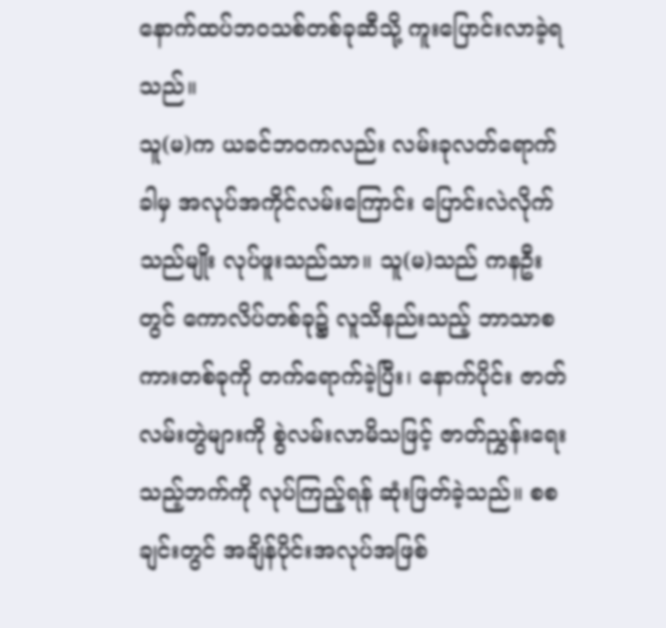နောက်ထပ်ဘဝသစ်တစ်ခုဆီသို့ ကူးပြောင်းလာခဲ့ရသည်။
သူ(မ)က ယခင်ဘဝကလည်း လမ်းခုလတ်ရောက်ခါမှ အလုပ်အကိုင်လမ်းကြောင်း ပြောင်းလဲလိုက်သည်မျိုး လုပ်ဖူးသည်သာ။ သူ(မ)သည် ကနဦးတွင် ကောလိပ်တစ်ခု၌ လူသိနည်းသည့် ဘာသာစကားတစ်ခုကို တက်ရောက်ခဲ့ပြီး၊ နောက်ပိုင်း ဇာတ်လမ်းတွဲများကို စွဲလမ်းလာမိသဖြင့် ဇာတ်ညွှန်းရေးသည့်ဘက်ကို လုပ်ကြည့်ရန် ဆုံးဖြတ်ခဲ့သည်။ စစချင်းတွင် အချိန်ပိုင်းအလုပ်အဖြစ်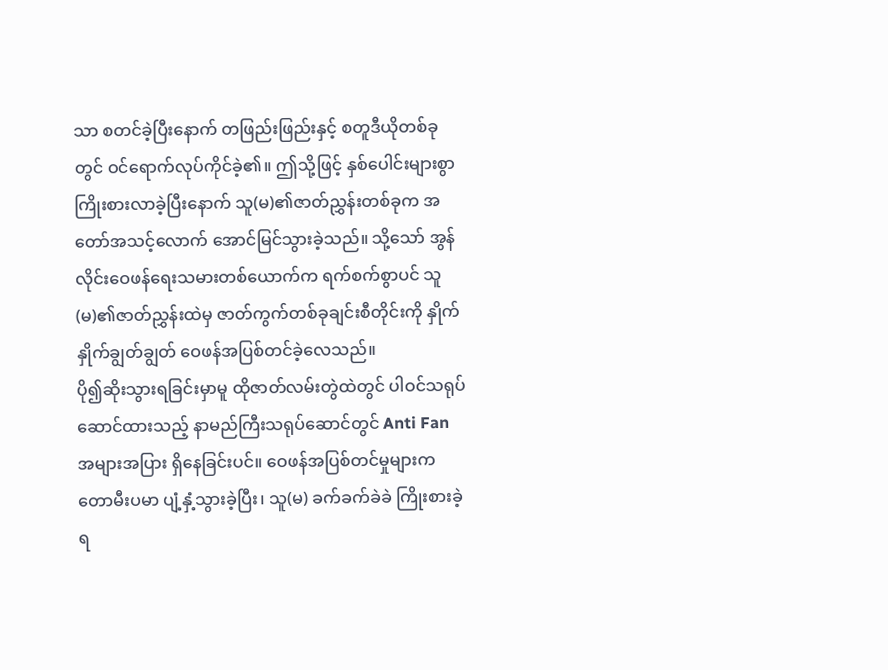သာ စတင်ခဲ့ပြီးနောက် တဖြည်းဖြည်းနှင့် စတူဒီယိုတစ်ခုတွင် ဝင်ရောက်လုပ်ကိုင်ခဲ့၏။ ဤသို့ဖြင့် နှစ်ပေါင်းများစွာ ကြိုးစားလာခဲ့ပြီးနောက် သူ(မ)၏ဇာတ်ညွှန်းတစ်ခုက အတော်အသင့်လောက် အောင်မြင်သွားခဲ့သည်။ သို့သော် အွန်လိုင်းဝေဖန်ရေးသမားတစ်ယောက်က ရက်စက်စွာပင် သူ(မ)၏ဇာတ်ညွှန်းထဲမှ ဇာတ်ကွက်တစ်ခုချင်းစီတိုင်းကို နှိုက်နှိုက်ချွတ်ချွတ် ဝေဖန်အပြစ်တင်ခဲ့လေသည်။
ပို၍ဆိုးသွားရခြင်းမှာမူ ထိုဇာတ်လမ်းတွဲထဲတွင် ပါဝင်သရုပ်ဆောင်ထားသည့် နာမည်ကြီးသရုပ်ဆောင်တွင် Anti Fan အများအပြား ရှိနေခြင်းပင်။ ဝေဖန်အပြစ်တင်မှုများက တောမီးပမာ ပျံ့နှံ့သွားခဲ့ပြီး၊ သူ(မ) ခက်ခက်ခဲခဲ ကြိုးစားခဲ့ရ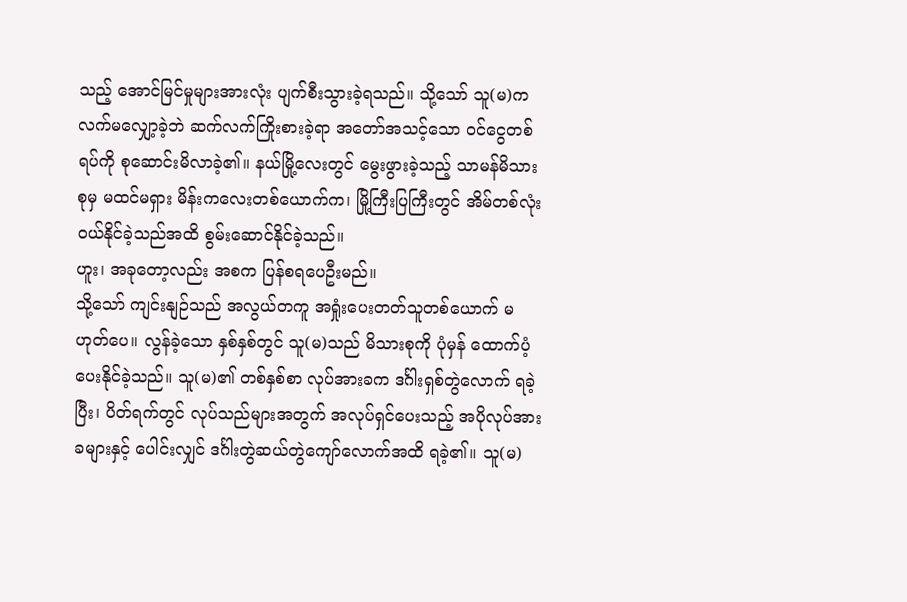သည့် အောင်မြင်မှုများအားလုံး ပျက်စီးသွားခဲ့ရသည်။ သို့သော် သူ(မ)က လက်မလျှော့ခဲ့ဘဲ ဆက်လက်ကြိုးစားခဲ့ရာ အတော်အသင့်သော ဝင်ငွေတစ်ရပ်ကို စုဆောင်းမိလာခဲ့၏။ နယ်မြို့လေးတွင် မွေးဖွားခဲ့သည့် သာမန်မိသားစုမှ မထင်မရှား မိန်းကလေးတစ်ယောက်က၊ မြို့ကြီးပြကြီးတွင် အိမ်တစ်လုံး ဝယ်နိုင်ခဲ့သည်အထိ စွမ်းဆောင်နိုင်ခဲ့သည်။
ဟူး၊ အခုတော့လည်း အစက ပြန်စရပေဦးမည်။
သို့သော် ကျင်းနျဉ်သည် အလွယ်တကူ အရှုံးပေးတတ်သူတစ်ယောက် မဟုတ်ပေ။ လွန်ခဲ့သော နှစ်နှစ်တွင် သူ(မ)သည် မိသားစုကို ပုံမှန် ထောက်ပံ့ပေးနိုင်ခဲ့သည်။ သူ(မ)၏ တစ်နှစ်စာ လုပ်အားခက ဒင်္ဂါးရှစ်တွဲလောက် ရခဲ့ပြီး၊ ပိတ်ရက်တွင် လုပ်သည်များအတွက် အလုပ်ရှင်ပေးသည့် အပိုလုပ်အားခများနှင့် ပေါင်းလျှင် ဒင်္ဂါးတွဲဆယ်တွဲကျော်လောက်အထိ ရခဲ့၏။ သူ(မ)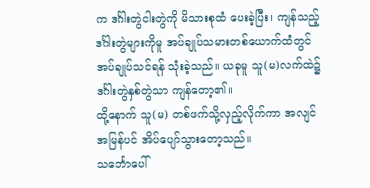က ဒင်္ဂါးတွဲငါးတွဲကို မိသားစုထံ ပေးခဲ့ပြီး၊ ကျန်သည့်ဒင်္ဂါးတွဲများကိုမူ အပ်ချုပ်သမားတစ်ယောက်ထံတွင် အပ်ချုပ်သင်ရန် သုံးခဲ့သည်။ ယခုမူ သူ(မ)လက်ထဲ၌ ဒင်္ဂါးတွဲနှစ်တွဲသာ ကျန်တော့၏။
ထို့နောက် သူ(မ) တစ်ဖက်သို့လှည့်လိုက်ကာ အလျင်အမြန်ပင် အိပ်ပျော်သွားတော့သည်။
သင်္ဘောပေါ်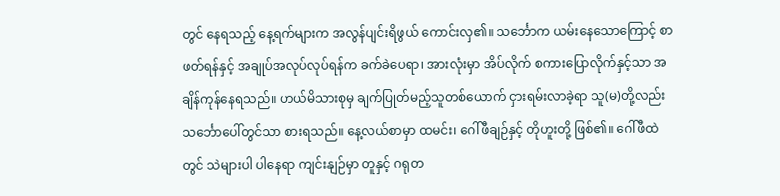တွင် နေရသည့် နေ့ရက်များက အလွန်ပျင်းရိဖွယ် ကောင်းလှ၏။ သင်္ဘောက ယမ်းနေသောကြောင့် စာဖတ်ရန်နှင့် အချုပ်အလုပ်လုပ်ရန်က ခက်ခဲပေရာ၊ အားလုံးမှာ အိပ်လိုက် စကားပြောလိုက်နှင့်သာ အချိန်ကုန်နေရသည်။ ဟယ်မိသားစုမှ ချက်ပြုတ်မည့်သူတစ်ယောက် ငှားရမ်းလာခဲ့ရာ သူ(မ)တို့လည်း သင်္ဘောပေါ်တွင်သာ စားရသည်။ နေ့လယ်စာမှာ ထမင်း၊ ဂေါ်ဖီချဉ်နှင့် တိုဟူးတို့ ဖြစ်၏။ ဂေါ်ဖီထဲတွင် သဲများပါ ပါနေရာ ကျင်းနျဉ်မှာ တူနှင့် ဂရုတ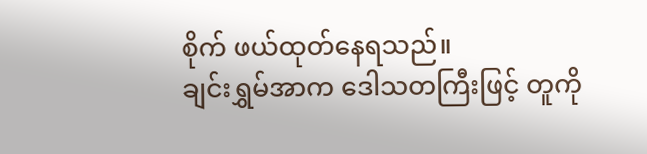စိုက် ဖယ်ထုတ်နေရသည်။
ချင်းရွှမ်အာက ဒေါသတကြီးဖြင့် တူကို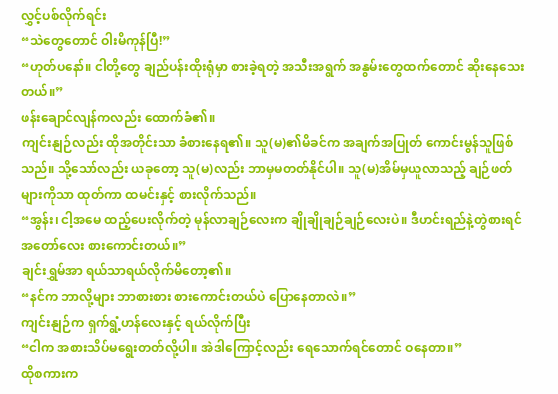လွှင့်ပစ်လိုက်ရင်း
“သဲတွေတောင် ဝါးမိကုန်ပြီ!”
“ဟုတ်ပနော်။ ငါတို့တွေ ချည်ပန်းထိုးရုံမှာ စားခဲ့ရတဲ့ အသီးအရွက် အနွမ်းတွေထက်တောင် ဆိုးနေသေးတယ်။”
ဖန်းချောင်လျန်ကလည်း ထောက်ခံ၏။
ကျင်းနျဉ်လည်း ထိုအတိုင်းသာ ခံစားနေရ၏။ သူ(မ)၏မိခင်က အချက်အပြုတ် ကောင်းမွန်သူဖြစ်သည်။ သို့သော်လည်း ယခုတော့ သူ(မ)လည်း ဘာမှမတတ်နိုင်ပါ။ သူ(မ)အိမ်မှယူလာသည့် ချဉ်ဖတ်များကိုသာ ထုတ်ကာ ထမင်းနှင့် စားလိုက်သည်။
“အွန်း၊ ငါ့အမေ ထည့်ပေးလိုက်တဲ့ မုန်လာချဉ်လေးက ချိုချိုချဉ်ချဉ်လေးပဲ။ ဒီဟင်းရည်နဲ့တွဲစားရင် အတော်လေး စားကောင်းတယ်။”
ချင်းရွှမ်အာ ရယ်သာရယ်လိုက်မိတော့၏။
“နင်က ဘာလို့များ ဘာစားစား စားကောင်းတယ်ပဲ ပြောနေတာလဲ။”
ကျင်းနျဉ်က ရှက်ရွံ့ဟန်လေးနှင့် ရယ်လိုက်ပြီး
“ငါက အစားသိပ်မရွေးတတ်လို့ပါ။ အဲဒါကြောင့်လည်း ရေသောက်ရင်တောင် ဝနေတာ။”
ထိုစကားက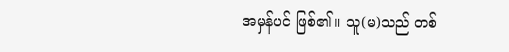အမှန်ပင် ဖြစ်၏။ သူ(မ)သည် တစ်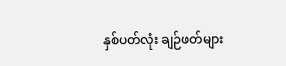နှစ်ပတ်လုံး ချဉ်ဖတ်များ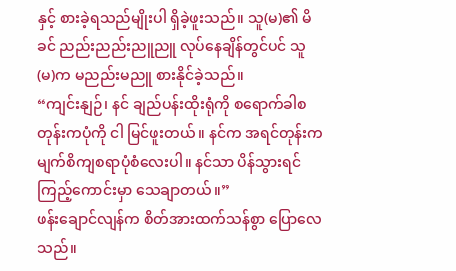နှင့် စားခဲ့ရသည်မျိုးပါ ရှိခဲ့ဖူးသည်။ သူ(မ)၏ မိခင် ညည်းညည်းညူညူ လုပ်နေချိန်တွင်ပင် သူ(မ)က မညည်းမညူ စားနိုင်ခဲ့သည်။
“ကျင်းနျဉ်၊ နင် ချည်ပန်းထိုးရုံကို စရောက်ခါစတုန်းကပုံကို ငါ မြင်ဖူးတယ်။ နင်က အရင်တုန်းက မျက်စိကျစရာပုံစံလေးပါ။ နင်သာ ပိန်သွားရင် ကြည့်ကောင်းမှာ သေချာတယ်။”
ဖန်းချောင်လျန်က စိတ်အားထက်သန်စွာ ပြောလေသည်။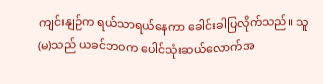ကျင်းနျဉ်က ရယ်သာရယ်နေကာ ခေါင်းခါပြလိုက်သည်။ သူ(မ)သည် ယခင်ဘဝက ပေါင်သုံးဆယ်လောက်အ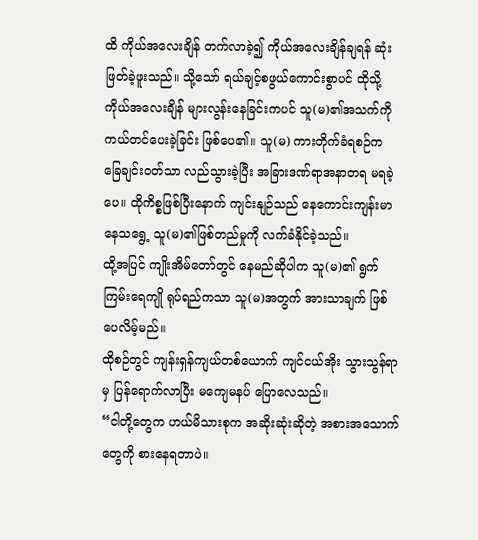ထိ ကိုယ်အလေးချိန် တက်လာခဲ့၍ ကိုယ်အလေးချိန်ချရန် ဆုံးဖြတ်ခဲ့ဖူးသည်။ သို့သော် ရယ်ချင့်စဖွယ်ကောင်းစွာပင် ထိုသို့ ကိုယ်အလေးချိန် များလွန်းနေခြင်းကပင် သူ(မ)၏အသက်ကို ကယ်တင်ပေးခဲ့ခြင်း ဖြစ်ပေ၏။ သူ(မ) ကားတိုက်ခံရစဉ်က ခြေချင်းဝတ်သာ လည်သွားခဲ့ပြီး အခြားဒဏ်ရာအနာတရ မရခဲ့ပေ။ ထိုကိစ္စဖြစ်ပြီးနောက် ကျင်းနျဉ်သည် နေကောင်းကျန်းမာနေသရွေ့ သူ(မ)၏ဖြစ်တည်မှုကို လက်ခံနိုင်ခဲ့သည်။
ထို့အပြင် ကျိုးအိမ်တော်တွင် နေမည်ဆိုပါက သူ(မ)၏ ရွက်ကြမ်းရေကျို ရုပ်ရည်ကသာ သူ(မ)အတွက် အားသာချက် ဖြစ်ပေလိမ့်မည်။
ထိုစဉ်တွင် ကျန်းရှန်ကျယ်တစ်ယောက် ကျင်ငယ်အိုး သွားသွန်ရာမှ ပြန်ရောက်လာပြီး မကျေမနပ် ပြောလေသည်။
“ငါတို့တွေက ဟယ်မိသားစုက အဆိုးဆုံးဆိုတဲ့ အစားအသောက်တွေကို စားနေရတာပဲ။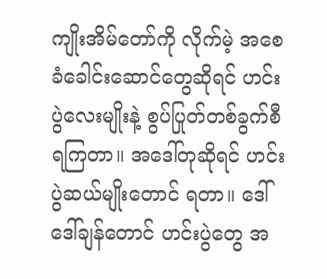ကျိုးအိမ်တော်ကို လိုက်မဲ့ အစေခံခေါင်းဆောင်တွေဆိုရင် ဟင်းပွဲလေးမျိုးနဲ့ စွပ်ပြုတ်တစ်ခွက်စီ ရကြတာ။ အဒေါ်တုဆိုရင် ဟင်းပွဲဆယ်မျိုးတောင် ရတာ။ ဒေါ်ဒေါ်ချန်တောင် ဟင်းပွဲတွေ အ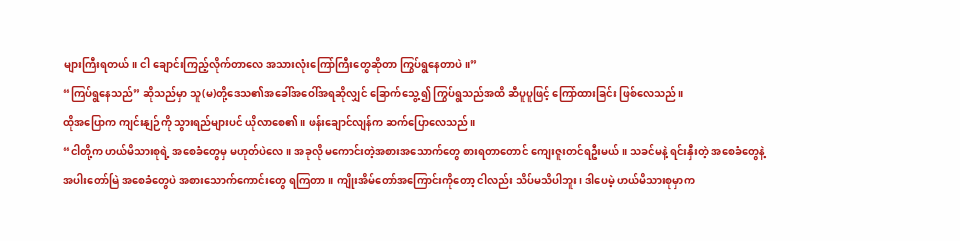များကြီးရတယ်။ ငါ ချောင်းကြည့်လိုက်တာလေ အသားလုံးကြော်ကြီးတွေဆိုတာ ကြွပ်ရွနေတာပဲ။”
“ကြပ်ရွနေသည်” ဆိုသည်မှာ သူ(မ)တို့ဒေသ၏အခေါ်အဝေါ်အရဆိုလျှင် ခြောက်သွေ့၍ ကြွပ်ရွသည်အထိ ဆီပူပူဖြင့် ကြော်ထားခြင်း ဖြစ်လေသည်။
ထိုအပြောက ကျင်းနျဉ်ကို သွားရည်များပင် ယိုလာစေ၏။ ဖန်းချောင်လျန်က ဆက်ပြောလေသည်။
“ငါတို့က ဟယ်မိသားစုရဲ့ အစေခံတွေမှ မဟုတ်ပဲလေ။ အခုလို မကောင်းတဲ့အစားအသောက်တွေ စားရတာတောင် ကျေးဇူးတင်ရဦးမယ်။ သခင်မနဲ့ ရင်းနှီးတဲ့ အစေခံတွေနဲ့ အပါးတော်မြဲ အစေခံတွေပဲ အစားသောက်ကောင်းတွေ ရကြတာ။ ကျိုးအိမ်တော်အကြောင်းကိုတော့ ငါလည်း သိပ်မသိပါဘူး၊ ဒါပေမဲ့ ဟယ်မိသားစုမှာက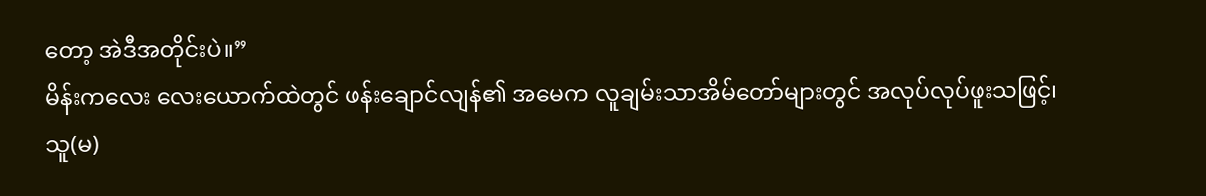တော့ အဲဒီအတိုင်းပဲ။”
မိန်းကလေး လေးယောက်ထဲတွင် ဖန်းချောင်လျန်၏ အမေက လူချမ်းသာအိမ်တော်များတွင် အလုပ်လုပ်ဖူးသဖြင့်၊ သူ(မ)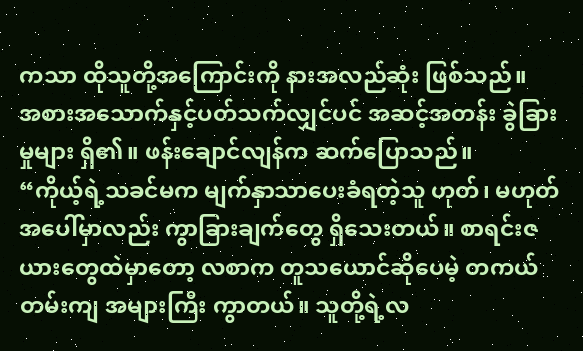ကသာ ထိုသူတို့အကြောင်းကို နားအလည်ဆုံး ဖြစ်သည်။
အစားအသောက်နှင့်ပတ်သက်လျှင်ပင် အဆင့်အတန်း ခွဲခြားမှုများ ရှိ၏။ ဖန်းချောင်လျန်က ဆက်ပြောသည်။
“ကိုယ့်ရဲ့သခင်မက မျက်နှာသာပေးခံရတဲ့သူ ဟုတ်၊ မဟုတ် အပေါ်မှာလည်း ကွာခြားချက်တွေ ရှိသေးတယ်။ စာရင်းဇယားတွေထဲမှာတော့ လစာက တူသယောင်ဆိုပေမဲ့ တကယ်တမ်းကျ အများကြီး ကွာတယ်။ သူတို့ရဲ့လ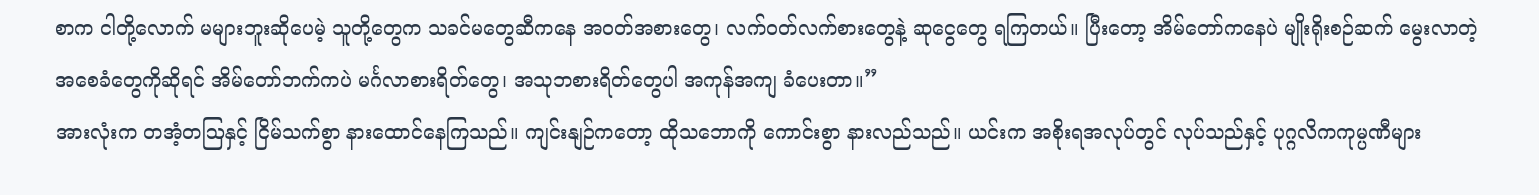စာက ငါတို့လောက် မများဘူးဆိုပေမဲ့ သူတို့တွေက သခင်မတွေဆီကနေ အဝတ်အစားတွေ၊ လက်ဝတ်လက်စားတွေနဲ့ ဆုငွေတွေ ရကြတယ်။ ပြီးတော့ အိမ်တော်ကနေပဲ မျိုးရိုးစဉ်ဆက် မွေးလာတဲ့ အစေခံတွေကိုဆိုရင် အိမ်တော်ဘက်ကပဲ မင်္ဂလာစားရိတ်တွေ၊ အသုဘစားရိတ်တွေပါ အကုန်အကျ ခံပေးတာ။”
အားလုံးက တအံ့တဩနှင့် ငြိမ်သက်စွာ နားထောင်နေကြသည်။ ကျင်းနျဉ်ကတော့ ထိုသဘောကို ကောင်းစွာ နားလည်သည်။ ယင်းက အစိုးရအလုပ်တွင် လုပ်သည်နှင့် ပုဂ္ဂလိကကုမ္ပဏီများ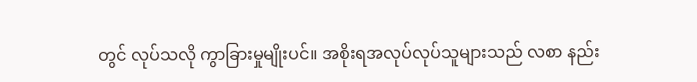တွင် လုပ်သလို ကွာခြားမှုမျိုးပင်။ အစိုးရအလုပ်လုပ်သူများသည် လစာ နည်း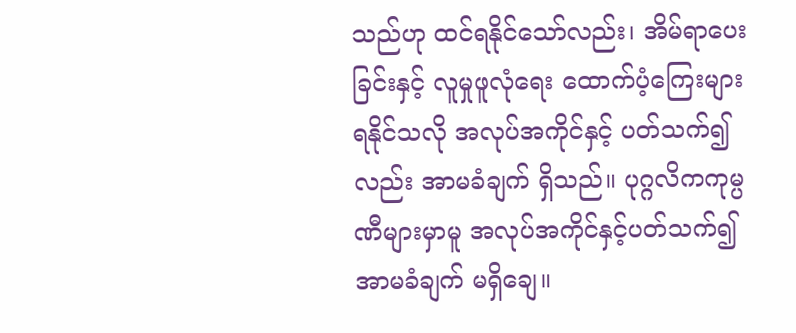သည်ဟု ထင်ရနိုင်သော်လည်း၊ အိမ်ရာပေးခြင်းနှင့် လူမှုဖူလုံရေး ထောက်ပံ့ကြေးများ ရနိုင်သလို အလုပ်အကိုင်နှင့် ပတ်သက်၍လည်း အာမခံချက် ရှိသည်။ ပုဂ္ဂလိကကုမ္ပဏီများမှာမူ အလုပ်အကိုင်နှင့်ပတ်သက်၍ အာမခံချက် မရှိချေ။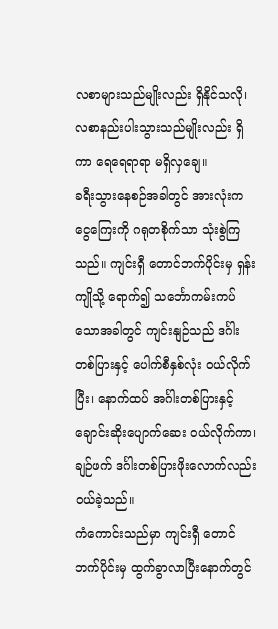လစာများသည်မျိုးလည်း ရှိနိုင်သလို၊ လစာနည်းပါးသွားသည်မျိုးလည်း ရှိကာ ရေရေရာရာ မရှိလှချေ။
ခရီးသွားနေစဉ်အခါတွင် အားလုံးက ငွေကြေးကို ဂရုတစိုက်သာ သုံးစွဲကြသည်။ ကျင်းရှီ တောင်ဘက်ပိုင်းမှ ရှန်းကျိုသို့ ရောက်၍ သင်္ဘောကမ်းကပ်သောအခါတွင် ကျင်းနျဉ်သည် ဒင်္ဂါးတစ်ပြားနှင့် ပေါက်စီနှစ်လုံး ဝယ်လိုက်ပြီး၊ နောက်ထပ် အင်္ဂါးတစ်ပြားနှင့် ချောင်းဆိုးပျောက်ဆေး ဝယ်လိုက်ကာ၊ ချဉ်ဖက် ဒင်္ဂါးတစ်ပြားဖိုးလောက်လည်း ဝယ်ခဲ့သည်။
ကံကောင်းသည်မှာ ကျင်းရှီ တောင်ဘက်ပိုင်းမှ ထွက်ခွာလာပြီးနောက်တွင်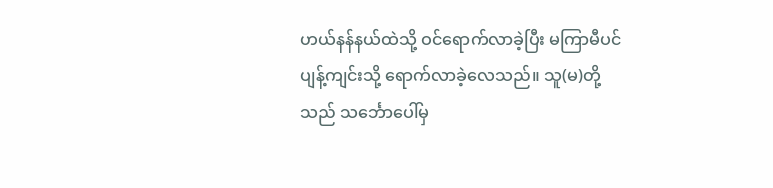ဟယ်နန်နယ်ထဲသို့ ဝင်ရောက်လာခဲ့ပြီး မကြာမီပင် ပျန့်ကျင်းသို့ ရောက်လာခဲ့လေသည်။ သူ(မ)တို့သည် သင်္ဘောပေါ်မှ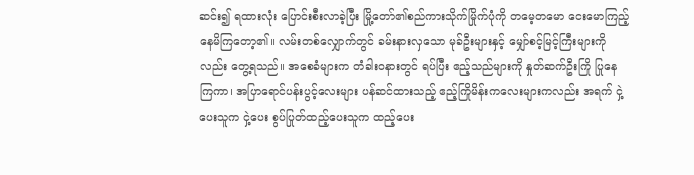ဆင်း၍ ရထားလုံး ပြောင်းစီးလာခဲ့ပြီး မြို့တော်၏စည်ကားသိုက်မြိုက်ပုံကို တမေ့တမော ငေးမောကြည့်နေမိကြတော့၏။ လမ်းတစ်လျှောက်တွင် ခမ်းနားလှသော မုခ်ဦးများနှင့် မျှော်စင့်မြင့်ကြီးများကိုလည်း တွေ့ရသည်။ အစေခံများက တံခါးဝနားတွင် ရပ်ပြီး ဧည့်သည်များကို နှုတ်ဆက်ဦးကြို ပြုနေကြကာ၊ အပြာရောင်ပန်းပွင့်လေးများ ပန်ဆင်ထားသည့် ဧည့်ကြိုမိန်းကလေးများကလည်း အရက် ငှဲ့ပေးသူက ငှဲ့ပေး စွပ်ပြုတ်ထည့်ပေးသူက ထည့်ပေး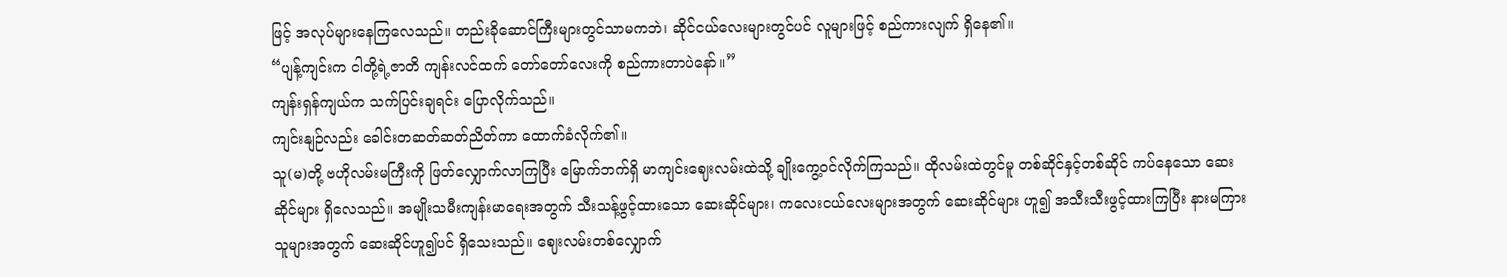ဖြင့် အလုပ်များနေကြလေသည်။ တည်းခိုဆောင်ကြီးများတွင်သာမကဘဲ၊ ဆိုင်ငယ်လေးများတွင်ပင် လူများဖြင့် စည်ကားလျက် ရှိနေ၏။
“ပျန့်ကျင်းက ငါတို့ရဲ့ဇာတိ ကျန်းလင်ထက် တော်တော်လေးကို စည်ကားတာပဲနော်။”
ကျန်းရှန်ကျယ်က သက်ပြင်းချရင်း ပြောလိုက်သည်။
ကျင်းနျဉ်လည်း ခေါင်းတဆတ်ဆတ်ညိတ်ကာ ထောက်ခံလိုက်၏။
သူ(မ)တို့ ဗဟိုလမ်းမကြီးကို ဖြတ်လျှောက်လာကြပြီး မြောက်ဘက်ရှိ မာကျင်းဈေးလမ်းထဲသို့ ချိုးကွေ့ဝင်လိုက်ကြသည်။ ထိုလမ်းထဲတွင်မူ တစ်ဆိုင်နှင့်တစ်ဆိုင် ကပ်နေသော ဆေးဆိုင်များ ရှိလေသည်။ အမျိုးသမီးကျန်းမာရေးအတွက် သီးသန့်ဖွင့်ထားသော ဆေးဆိုင်များ၊ ကလေးငယ်လေးများအတွက် ဆေးဆိုင်များ ဟူ၍ အသီးသီးဖွင့်ထားကြပြီး နားမကြားသူများအတွက် ဆေးဆိုင်ဟူ၍ပင် ရှိသေးသည်။ ဈေးလမ်းတစ်လျှောက်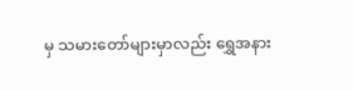မှ သမားတော်များမှာလည်း ရွှေအနား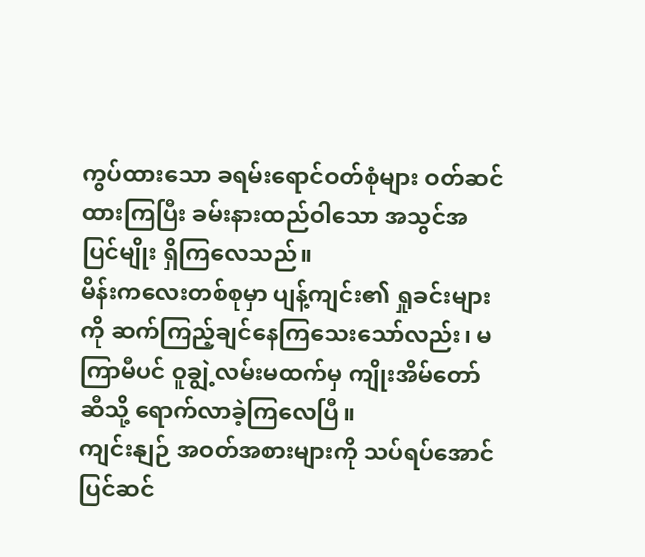ကွပ်ထားသော ခရမ်းရောင်ဝတ်စုံများ ဝတ်ဆင်ထားကြပြီး ခမ်းနားထည်ဝါသော အသွင်အပြင်မျိုး ရှိကြလေသည်။
မိန်းကလေးတစ်စုမှာ ပျန့်ကျင်း၏ ရှုခင်းများကို ဆက်ကြည့်ချင်နေကြသေးသော်လည်း၊ မကြာမီပင် ဝူချွဲ့လမ်းမထက်မှ ကျိုးအိမ်တော်ဆီသို့ ရောက်လာခဲ့ကြလေပြီ။
ကျင်းနျဉ် အဝတ်အစားများကို သပ်ရပ်အောင် ပြင်ဆင်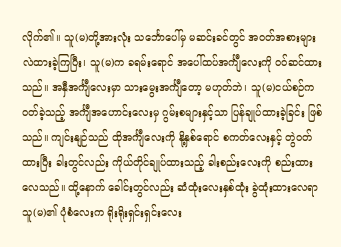လိုက်၏။ သူ(မ)တို့အားလုံး သင်္ဘောပေါ်မှ မဆင်းခင်တွင် အဝတ်အစားများ လဲထားခဲ့ကြပြီး၊ သူ(မ)က ခရမ်းရောင် အပေါ်ထပ်အင်္ကျီလေးကို ဝဝ်ဆင်ထားသည်။ အနှီအင်္ကျီလေးမှာ သားမွေးအင်္ကျီတော့ မဟုတ်ဘဲ၊ သူ(မ)ငယ်စဉ်က ဝတ်ခဲ့သည့် အင်္ကျီအဟောင်းလေးမှ ဂွမ်းစများနှင့်သာ ပြန်ချုပ်ထားခဲ့ခြင်း ဖြစ်သည်။ ကျင်းနျဉ်သည် ထိုအင်္ကျီလေးကို နို့နှစ်ရောင် စကတ်လေးနှင့် တွဲဝတ်ထားပြီး ခါးတွင်လည်း ကိုယ်တိုင်ချုပ်ထားသည့် ခါးစည်းလေးကို စည်းထားလေသည်။ ထို့နောက် ခေါင်းတွင်လည်း ဆံထုံးလေးနှစ်ထုံး ခွဲထုံးထားလေရာ သူ(မ)၏ ပုံစံလေးက ရိုးရိုးရှင်းရှင်းလေး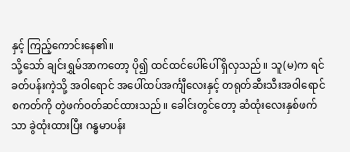နှင့် ကြည့်ကောင်းနေ၏။
သို့သော် ချင်းရွှမ်အာကတော့ ပို၍ ထင်ထင်ပေါ်ပေါ် ရှိလှသည်။ သူ(မ)က ရင်ခတ်ပန်းကဲ့သို့ အဝါရောင် အပေါ်ထပ်အင်္ကျီလေးနှင့် တရုတ်ဆီးသီးအဝါရောင် စကတ်ကို တွဲဖက်ဝတ်ဆင်ထားသည်။ ခေါင်းတွင်တော့ ဆံထုံးလေးနှစ်ဖက်သာ ခွဲထုံးထားပြီး ဂန္ဓမာပန်း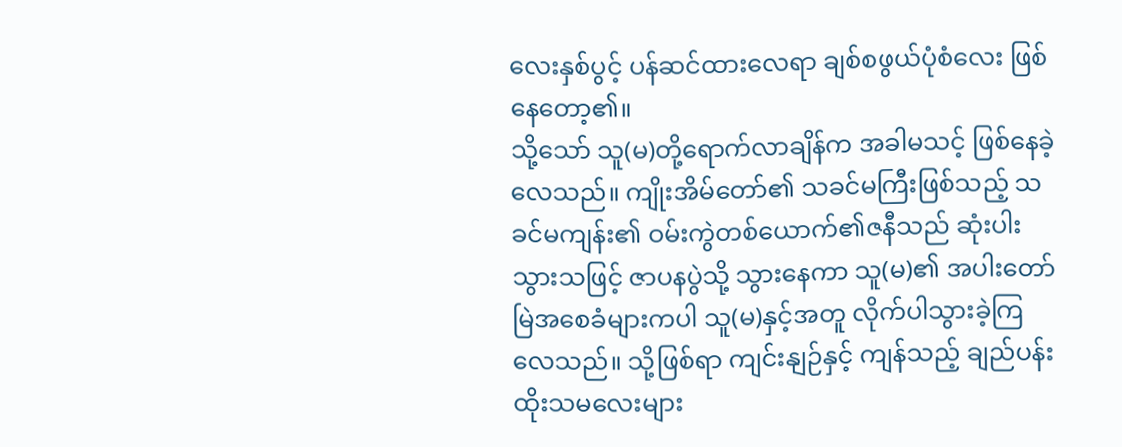လေးနှစ်ပွင့် ပန်ဆင်ထားလေရာ ချစ်စဖွယ်ပုံစံလေး ဖြစ်နေတော့၏။
သို့သော် သူ(မ)တို့ရောက်လာချိန်က အခါမသင့် ဖြစ်နေခဲ့လေသည်။ ကျိုးအိမ်တော်၏ သခင်မကြီးဖြစ်သည့် သခင်မကျန်း၏ ဝမ်းကွဲတစ်ယောက်၏ဇနီသည် ဆုံးပါးသွားသဖြင့် ဇာပနပွဲသို့ သွားနေကာ သူ(မ)၏ အပါးတော်မြဲအစေခံများကပါ သူ(မ)နှင့်အတူ လိုက်ပါသွားခဲ့ကြလေသည်။ သို့ဖြစ်ရာ ကျင်းနျဉ်နှင့် ကျန်သည့် ချည်ပန်းထိုးသမလေးများ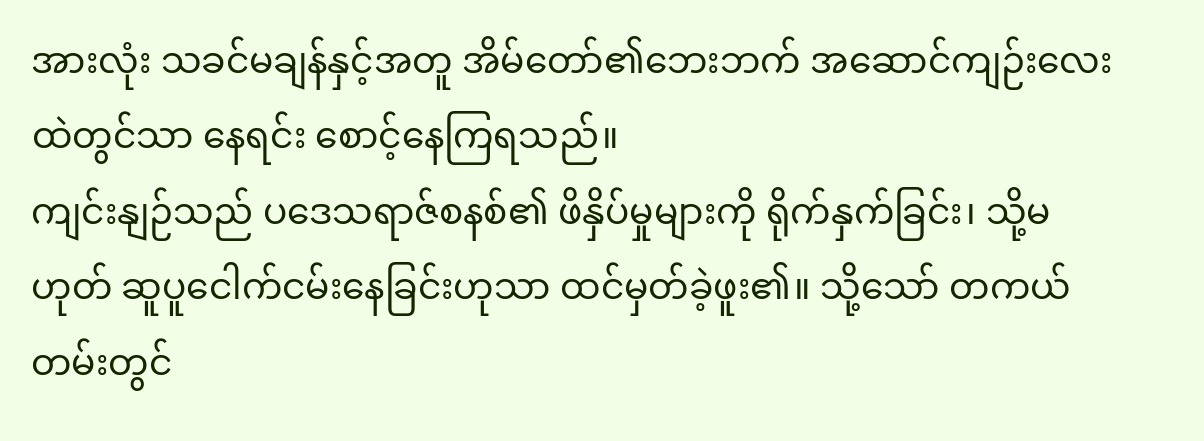အားလုံး သခင်မချန်နှင့်အတူ အိမ်တော်၏ဘေးဘက် အဆောင်ကျဉ်းလေးထဲတွင်သာ နေရင်း စောင့်နေကြရသည်။
ကျင်းနျဉ်သည် ပဒေသရာဇ်စနစ်၏ ဖိနှိပ်မှုများကို ရိုက်နှက်ခြင်း၊ သို့မဟုတ် ဆူပူငေါက်ငမ်းနေခြင်းဟုသာ ထင်မှတ်ခဲ့ဖူး၏။ သို့သော် တကယ်တမ်းတွင်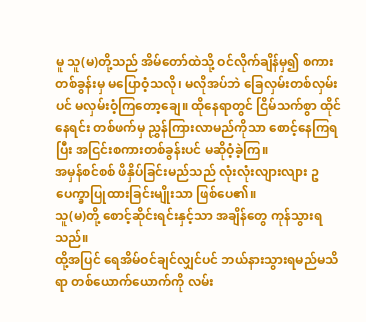မူ သူ(မ)တို့သည် အိမ်တော်ထဲသို့ ဝင်လိုက်ချိန်မှ၍ စကားတစ်ခွန်းမှ မပြောဝံ့သလို၊ မလိုအပ်ဘဲ ခြေလှမ်းတစ်လှမ်းပင် မလှမ်းဝံ့ကြတော့ချေ။ ထိုနေရာတွင် ငြိမ်သက်စွာ ထိုင်နေရင်း တစ်ဖက်မှ ညွှန်ကြားလာမည်ကိုသာ စောင့်နေကြရပြီး အငြင်းစကားတစ်ခွန်းပင် မဆိုဝံ့ခဲ့ကြ။
အမှန်စင်စစ် ဖိနှိပ်ခြင်းမည်သည် လုံးလုံးလျားလျား ဥပေက္ခာပြုထားခြင်းမျိုးသာ ဖြစ်ပေ၏။
သူ(မ)တို့ စောင့်ဆိုင်းရင်းနှင့်သာ အချိန်တွေ ကုန်သွားရသည်။
ထို့အပြင် ရေအိမ်ဝင်ချင်လျှင်ပင် ဘယ်နားသွားရမည်မသိရာ တစ်ယောက်ယောက်ကို လမ်း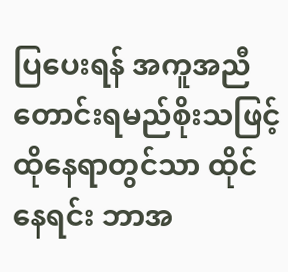ပြပေးရန် အကူအညီတောင်းရမည်စိုးသဖြင့် ထိုနေရာတွင်သာ ထိုင်နေရင်း ဘာအ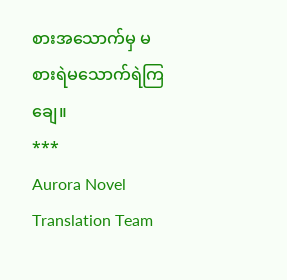စားအသောက်မှ မစားရဲမသောက်ရဲကြချေ။
***
Aurora Novel Translation Team